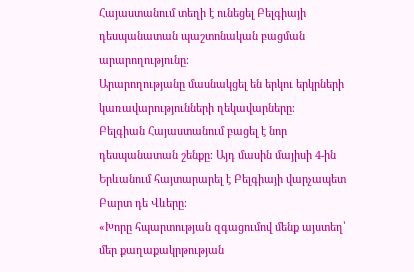Հայաստանում տեղի է ունեցել Բելգիայի դեսպանատան պաշտոնական բացման արարողությունը։
Արարողությանը մասնակցել են երկու երկրների կառավարությունների ղեկավարները։
Բելգիան Հայաստանում բացել է նոր դեսպանատան շենքը։ Այդ մասին մայիսի 4-ին Երևանում հայտարարել է Բելգիայի վարչապետ Բարտ դե Վևերը։
«Խորը հպարտության զգացումով մենք այստեղ՝ մեր քաղաքակրթության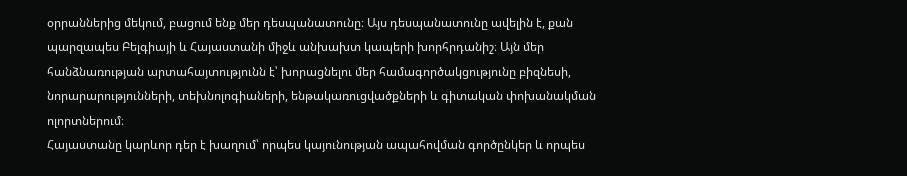օրրաններից մեկում, բացում ենք մեր դեսպանատունը։ Այս դեսպանատունը ավելին է, քան պարզապես Բելգիայի և Հայաստանի միջև անխախտ կապերի խորհրդանիշ։ Այն մեր հանձնառության արտահայտությունն է՝ խորացնելու մեր համագործակցությունը բիզնեսի, նորարարությունների, տեխնոլոգիաների, ենթակառուցվածքների և գիտական փոխանակման ոլորտներում։
Հայաստանը կարևոր դեր է խաղում՝ որպես կայունության ապահովման գործընկեր և որպես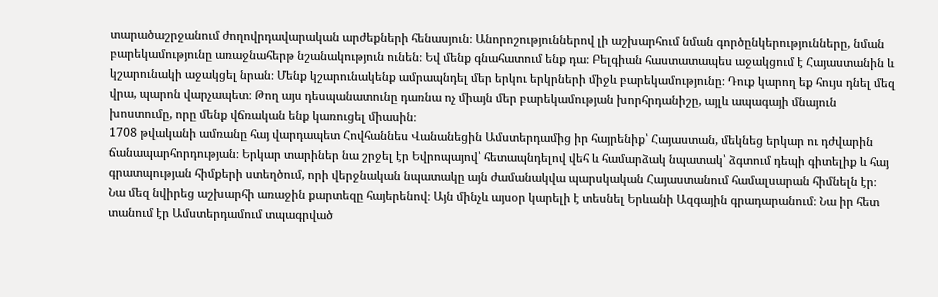տարածաշրջանում ժողովրդավարական արժեքների հենասյուն։ Անորոշություններով լի աշխարհում նման գործընկերությունները, նման բարեկամությունը առաջնահերթ նշանակություն ունեն։ Եվ մենք գնահատում ենք դա։ Բելգիան հաստատապես աջակցում է Հայաստանին և կշարունակի աջակցել նրան։ Մենք կշարունակենք ամրապնդել մեր երկու երկրների միջև բարեկամությունը։ Դուք կարող եք հույս դնել մեզ վրա, պարոն վարչապետ։ Թող այս դեսպանատունը դառնա ոչ միայն մեր բարեկամության խորհրդանիշը, այլև ապագայի մնայուն խոստումը, որը մենք վճռական ենք կառուցել միասին։
1708 թվականի ամռանը հայ վարդապետ Հովհաննես Վանանեցին Ամստերդամից իր հայրենիք՝ Հայաստան, մեկնեց երկար ու դժվարին ճանապարհորդության։ Երկար տարիներ նա շրջել էր Եվրոպայով՝ հետապնդելով վեհ և համարձակ նպատակ՝ ձգտում դեպի գիտելիք և հայ գրատպության հիմքերի ստեղծում, որի վերջնական նպատակը այն ժամանակվա պարսկական Հայաստանում համալսարան հիմնելն էր։ Նա մեզ նվիրեց աշխարհի առաջին քարտեզը հայերենով։ Այն մինչև այսօր կարելի է տեսնել Երևանի Ազգային գրադարանում։ Նա իր հետ տանում էր Ամստերդամում տպագրված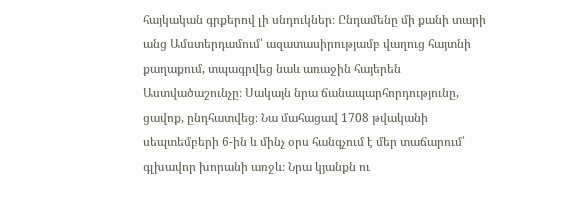հայկական գրքերով լի սնդուկներ։ Ընդամենը մի քանի տարի անց Ամստերդամում՝ ազատասիրությամբ վաղուց հայտնի քաղաքում, տպագրվեց նաև առաջին հայերեն Աստվածաշունչը։ Սակայն նրա ճանապարհորդությունը, ցավոք, ընդհատվեց։ Նա մահացավ 1708 թվականի սեպտեմբերի 6-ին և մինչ օրս հանգչում է մեր տաճարում՝ գլխավոր խորանի առջև։ Նրա կյանքն ու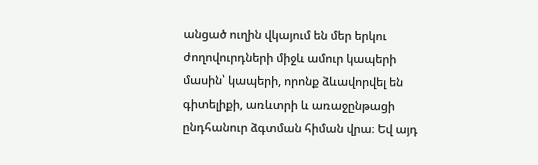անցած ուղին վկայում են մեր երկու ժողովուրդների միջև ամուր կապերի մասին՝ կապերի, որոնք ձևավորվել են գիտելիքի, առևտրի և առաջընթացի ընդհանուր ձգտման հիման վրա։ Եվ այդ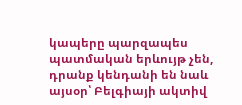կապերը պարզապես պատմական երևույթ չեն, դրանք կենդանի են նաև այսօր՝ Բելգիայի ակտիվ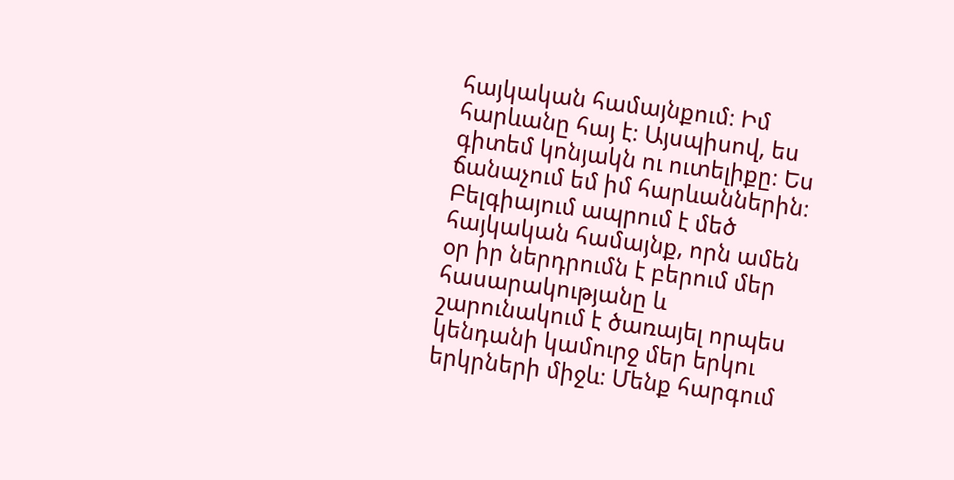հայկական համայնքում։ Իմ հարևանը հայ է։ Այսպիսով, ես գիտեմ կոնյակն ու ուտելիքը։ Ես ճանաչում եմ իմ հարևաններին։ Բելգիայում ապրում է մեծ հայկական համայնք, որն ամեն օր իր ներդրումն է բերում մեր հասարակությանը և շարունակում է ծառայել որպես կենդանի կամուրջ մեր երկու երկրների միջև։ Մենք հարգում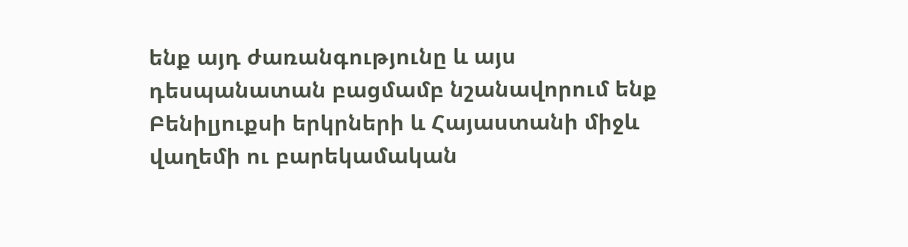ենք այդ ժառանգությունը և այս դեսպանատան բացմամբ նշանավորում ենք Բենիլյուքսի երկրների և Հայաստանի միջև վաղեմի ու բարեկամական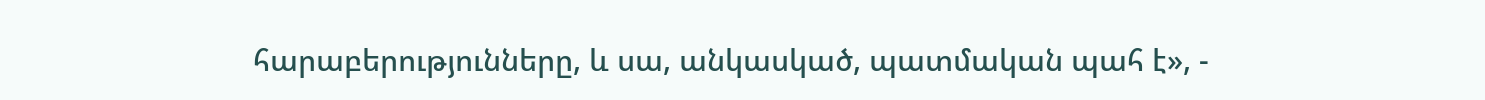հարաբերությունները, և սա, անկասկած, պատմական պահ է», -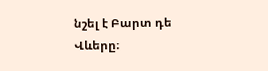նշել է Բարտ դե Վևերը։